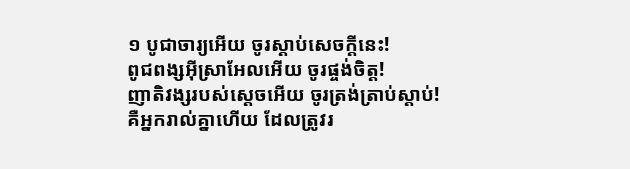១ បូជាចារ្យអើយ ចូរស្ដាប់សេចក្ដីនេះ!
ពូជពង្សអ៊ីស្រាអែលអើយ ចូរផ្ចង់ចិត្ត!
ញាតិវង្សរបស់ស្ដេចអើយ ចូរត្រង់ត្រាប់ស្ដាប់!
គឺអ្នករាល់គ្នាហើយ ដែលត្រូវរ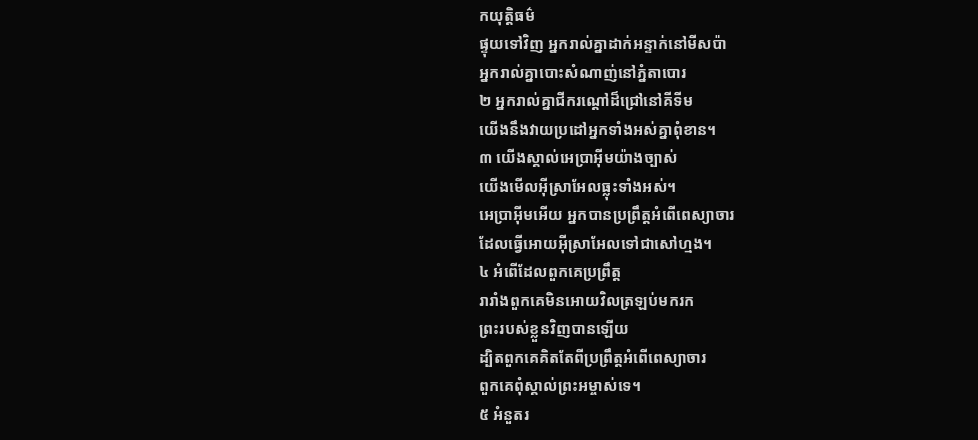កយុត្តិធម៌
ផ្ទុយទៅវិញ អ្នករាល់គ្នាដាក់អន្ទាក់នៅមីសប៉ា
អ្នករាល់គ្នាបោះសំណាញ់នៅភ្នំតាបោរ
២ អ្នករាល់គ្នាជីករណ្ដៅដ៏ជ្រៅនៅគីទីម
យើងនឹងវាយប្រដៅអ្នកទាំងអស់គ្នាពុំខាន។
៣ យើងស្គាល់អេប្រាអ៊ីមយ៉ាងច្បាស់
យើងមើលអ៊ីស្រាអែលធ្លុះទាំងអស់។
អេប្រាអ៊ីមអើយ អ្នកបានប្រព្រឹត្តអំពើពេស្យាចារ
ដែលធ្វើអោយអ៊ីស្រាអែលទៅជាសៅហ្មង។
៤ អំពើដែលពួកគេប្រព្រឹត្ត
រារាំងពួកគេមិនអោយវិលត្រឡប់មករក
ព្រះរបស់ខ្លួនវិញបានឡើយ
ដ្បិតពួកគេគិតតែពីប្រព្រឹត្តអំពើពេស្យាចារ
ពួកគេពុំស្គាល់ព្រះអម្ចាស់ទេ។
៥ អំនួតរ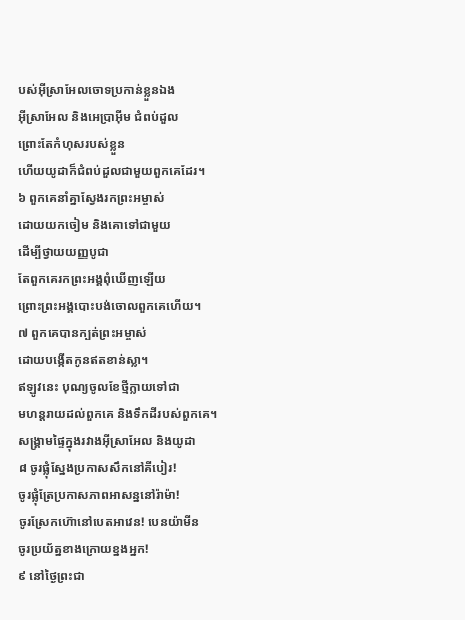បស់អ៊ីស្រាអែលចោទប្រកាន់ខ្លួនឯង
អ៊ីស្រាអែល និងអេប្រាអ៊ីម ជំពប់ដួល
ព្រោះតែកំហុសរបស់ខ្លួន
ហើយយូដាក៏ជំពប់ដួលជាមួយពួកគេដែរ។
៦ ពួកគេនាំគ្នាស្វែងរកព្រះអម្ចាស់
ដោយយកចៀម និងគោទៅជាមួយ
ដើម្បីថ្វាយយញ្ញបូជា
តែពួកគេរកព្រះអង្គពុំឃើញឡើយ
ព្រោះព្រះអង្គបោះបង់ចោលពួកគេហើយ។
៧ ពួកគេបានក្បត់ព្រះអម្ចាស់
ដោយបង្កើតកូនឥតខាន់ស្លា។
ឥឡូវនេះ បុណ្យចូលខែថ្មីក្លាយទៅជា
មហន្តរាយដល់ពួកគេ និងទឹកដីរបស់ពួកគេ។
សង្គ្រាមផ្ទៃក្នុងរវាងអ៊ីស្រាអែល និងយូដា
៨ ចូរផ្លុំស្នែងប្រកាសសឹកនៅគីបៀរ!
ចូរផ្លុំត្រែប្រកាសភាពអាសន្ននៅរ៉ាម៉ា!
ចូរស្រែកហ៊ោនៅបេតអាវេន! បេនយ៉ាមីន
ចូរប្រយ័ត្នខាងក្រោយខ្នងអ្នក!
៩ នៅថ្ងៃព្រះជា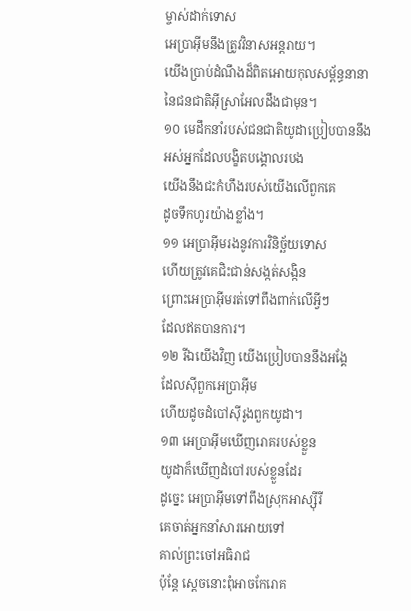ម្ចាស់ដាក់ទោស
អេប្រាអ៊ីមនឹងត្រូវវិនាសអន្តរាយ។
យើងប្រាប់ដំណឹងដ៏ពិតអោយកុលសម្ព័ន្ធនានា
នៃជនជាតិអ៊ីស្រាអែលដឹងជាមុន។
១០ មេដឹកនាំរបស់ជនជាតិយូដាប្រៀបបាននឹង
អស់អ្នកដែលបង្ខិតបង្គោលរបង
យើងនឹងជះកំហឹងរបស់យើងលើពួកគេ
ដូចទឹកហូរយ៉ាងខ្លាំង។
១១ អេប្រាអ៊ីមរងនូវការវិនិច្ឆ័យទោស
ហើយត្រូវគេជិះជាន់សង្កត់សង្កិន
ព្រោះអេប្រាអ៊ីមរត់ទៅពឹងពាក់លើអ្វីៗ
ដែលឥតបានការ។
១២ រីឯយើងវិញ យើងប្រៀបបាននឹងអង្គែ
ដែលស៊ីពួកអេប្រាអ៊ីម
ហើយដូចដំបៅស៊ីរូងពួកយូដា។
១៣ អេប្រាអ៊ីមឃើញរោគរបស់ខ្លួន
យូដាក៏ឃើញដំបៅរបស់ខ្លួនដែរ
ដូច្នេះ អេប្រាអ៊ីមទៅពឹងស្រុកអាស្ស៊ីរី
គេចាត់អ្នកនាំសារអោយទៅ
គាល់ព្រះចៅអធិរាជ
ប៉ុន្តែ ស្ដេចនោះពុំអាចកែរោគ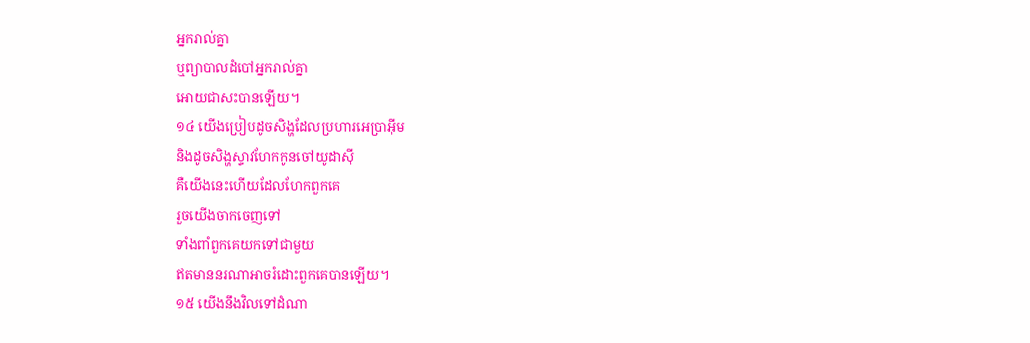អ្នករាល់គ្នា
ឬព្យាបាលដំបៅអ្នករាល់គ្នា
អោយជាសះបានឡើយ។
១៤ យើងប្រៀបដូចសិង្ហដែលប្រហារអេប្រាអ៊ីម
និងដូចសិង្ហស្ទាវហែកកូនចៅយូដាស៊ី
គឺយើងនេះហើយដែលហែកពួកគេ
រួចយើងចាកចេញទៅ
ទាំងពាំពួកគេយកទៅជាមួយ
ឥតមាននរណាអាចរំដោះពួកគេបានឡើយ។
១៥ យើងនឹងវិលទៅដំណា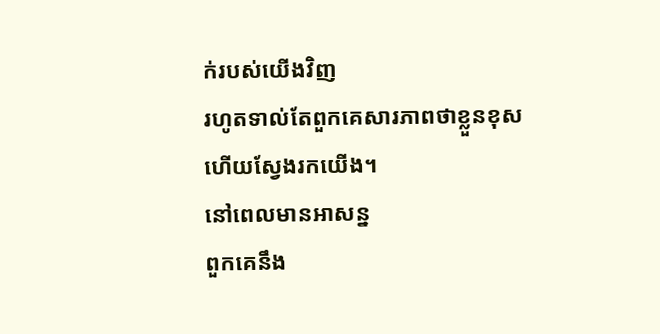ក់របស់យើងវិញ
រហូតទាល់តែពួកគេសារភាពថាខ្លួនខុស
ហើយស្វែងរកយើង។
នៅពេលមានអាសន្ន
ពួកគេនឹង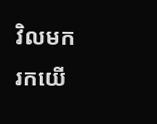វិលមករកយើ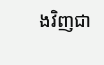ងវិញជា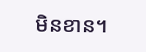មិនខាន។